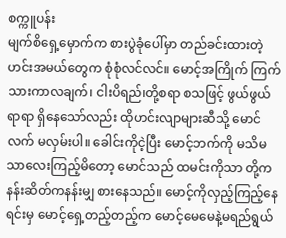စက္ကူပန်း
မျက်စိရှေ့မှောက်က စားပွဲခုံပေါ်မှာ တည်ခင်းထားတဲ့ ဟင်းအမယ်တွေက စုံစုံလင်လင်။ မောင့်အကြိုက် ကြက်သားကာလချက်၊ ငါးပိရည်၊တို့စရာ စသဖြင့် ဖွယ်ဖွယ်ရာရာ ရှိနေသော်လည်း ထိုဟင်းလျာများဆီသို့ မောင် လက် မလှမ်းပါ။ ခေါင်းကိုငဲ့ပြီး မောင့်ဘက်ကို မသိမသာလေးကြည့်မိတော့ မောင်သည် ထမင်းကိုသာ တို့ကနန်းဆိတ်ကနန်းမျှ စားနေသည်။ မောင့်ကိုလှည့်ကြည့်နေရင်းမှ မောင့်ရှေ့တည့်တည့်က မောင့်မေမေနဲ့မရည်ရွယ်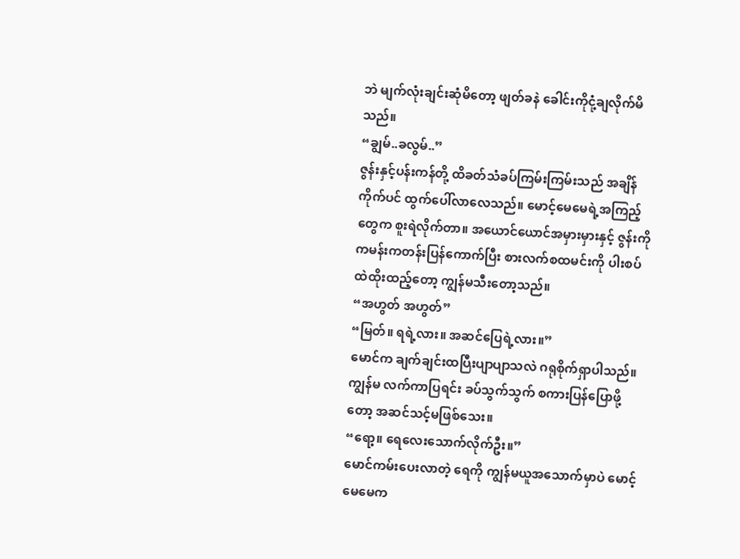ဘဲ မျက်လုံးချင်းဆုံမိတော့ ဖျတ်ခနဲ ခေါင်းကိုငုံ့ချလိုက်မိသည်။
“ချွမ်..ခလွမ်..”
ဇွန်းနှင့်ပန်းကန်တို့ ထိခတ်သံခပ်ကြမ်းကြမ်းသည် အချိန်ကိုက်ပင် ထွက်ပေါ်လာလေသည်။ မောင့်မေမေရဲ့အကြည့်တွေက စူးရဲလိုက်တာ။ အယောင်ယောင်အမှားမှားနှင့် ဇွန်းကိုကမန်းကတန်းပြန်ကောက်ပြီး စားလက်စထမင်းကို ပါးစပ်ထဲထိုးထည့်တော့ ကျွန်မသီးတော့သည်။
“အဟွတ် အဟွတ်”
“မြတ်။ ရရဲ့လား။ အဆင်ပြေရဲ့လား။”
မောင်က ချက်ချင်းထပြီးပျာပျာသလဲ ဂရုစိုက်ရှာပါသည်။ ကျွန်မ လက်ကာပြရင်း ခပ်သွက်သွက် စကားပြန်ပြောဖို့တော့ အဆင်သင့်မဖြစ်သေး။
“ရော့။ ရေလေးသောက်လိုက်ဦး။”
မောင်ကမ်းပေးလာတဲ့ ရေကို ကျွန်မယူအသောက်မှာပဲ မောင့်မေမေက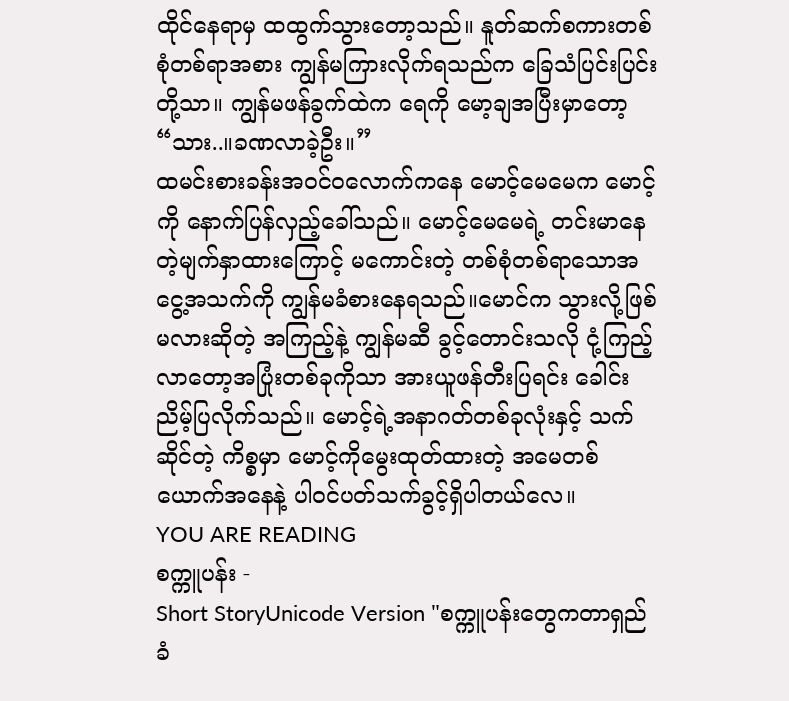ထိုင်နေရာမှ ထထွက်သွားတော့သည်။ နူတ်ဆက်စကားတစ်စုံတစ်ရာအစား ကျွန်မကြားလိုက်ရသည်က ခြေသံပြင်းပြင်းတို့သာ။ ကျွန်မဖန်ခွက်ထဲက ရေကို မော့ချအပြီးမှာတော့
“သား..။ခဏလာခဲ့ဦး။”
ထမင်းစားခန်းအဝင်ဝလောက်ကနေ မောင့်မေမေက မောင့်ကို နောက်ပြန်လှည့်ခေါ်သည်။ မောင့်မေမေရဲ့ တင်းမာနေတဲ့မျက်နှာထားကြောင့် မကောင်းတဲ့ တစ်စုံတစ်ရာသောအငွေ့အသက်ကို ကျွန်မခံစားနေရသည်။မောင်က သွားလို့ဖြစ်မလားဆိုတဲ့ အကြည့်နဲ့ ကျွန်မဆီ ခွင့်တောင်းသလို ငုံ့ကြည့်လာတော့အပြုံးတစ်ခုကိုသာ အားယူဖန်တီးပြရင်း ခေါင်းညိမ့်ပြလိုက်သည်။ မောင့်ရဲ့အနာဂတ်တစ်ခုလုံးနှင့် သက်ဆိုင်တဲ့ ကိစ္စမှာ မောင့်ကိုမွေးထုတ်ထားတဲ့ အမေတစ်ယောက်အနေနဲ့ ပါဝင်ပတ်သက်ခွင့်ရှိပါတယ်လေ။
YOU ARE READING
စက္ကူပန်း -
Short StoryUnicode Version "စက္ကူပန်းတွေကတာရှည်ခံ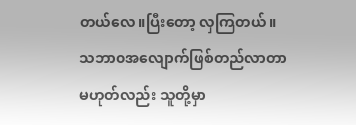တယ်လေ။ပြီးတော့ လှကြတယ်။ သဘာ၀အလျောက်ဖြစ်တည်လာတာ မဟုတ်လည်း သူတို့မှာ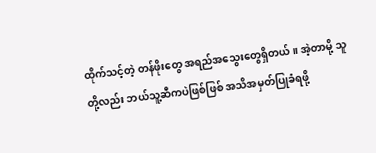ထိုက်သင့်တဲ့ တန်ဖိုးတွေ အရည်အသွေးတွေရှိတယ်။ အဲ့တာမို့ သူတို့လည်း ဘယ်သူ့ဆီကပဲဖြစ်ဖြစ် အသိအမှတ်ပြုခံရဖို့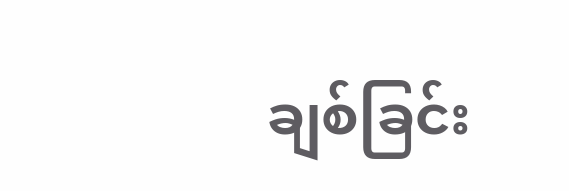ချစ်ခြင်း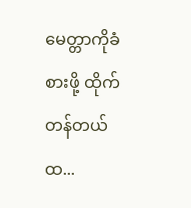မေတ္တာကိုခံစားဖို့ ထိုက်တန်တယ်ထ...